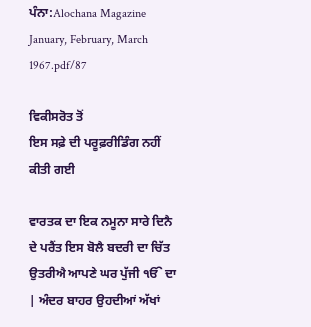ਪੰਨਾ:Alochana Magazine January, February, March 1967.pdf/87

ਵਿਕੀਸਰੋਤ ਤੋਂ
ਇਸ ਸਫ਼ੇ ਦੀ ਪਰੂਫ਼ਰੀਡਿੰਗ ਨਹੀਂ ਕੀਤੀ ਗਈ

ਵਾਰਤਕ ਦਾ ਇਕ ਨਮੂਨਾ ਸਾਰੇ ਦਿਨੈ ਦੇ ਪਰੈਂਤ ਇਸ ਬੋਲੈ ਬਦਰੀ ਦਾ ਚਿੱਤ ਉਤਰੀਐ ਆਪਣੇ ਘਰ ਪੁੱਜੀ ੴ ਦਾ | ਅੰਦਰ ਬਾਹਰ ਉਹਦੀਆਂ ਅੱਖਾਂ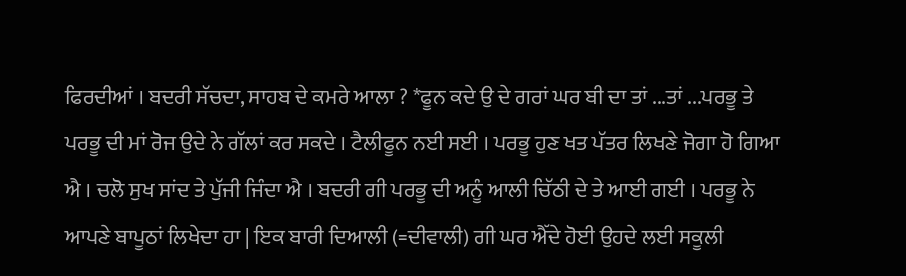ਫਿਰਦੀਆਂ । ਬਦਰੀ ਸੱਚਦਾ, ਸਾਹਬ ਦੇ ਕਮਰੇ ਆਲਾ ? *ਫੂਨ ਕਦੇ ਉ ਦੇ ਗਰਾਂ ਘਰ ਬੀ ਦਾ ਤਾਂ ...ਤਾਂ ...ਪਰਭੂ ਤੇ ਪਰਭੂ ਦੀ ਮਾਂ ਰੋਜ ਉਦੇ ਨੇ ਗੱਲਾਂ ਕਰ ਸਕਦੇ । ਟੈਲੀਫੂਨ ਨਈ ਸਈ । ਪਰਭੂ ਹੁਣ ਖਤ ਪੱਤਰ ਲਿਖਣੇ ਜੋਗਾ ਹੋ ਗਿਆ ਐ । ਚਲੋ ਸੁਖ ਸਾਂਦ ਤੇ ਪੁੱਜੀ ਜਿੰਦਾ ਐ । ਬਦਰੀ ਗੀ ਪਰਭੂ ਦੀ ਅਨੂੰ ਆਲੀ ਚਿੱਠੀ ਦੇ ਤੇ ਆਈ ਗਈ । ਪਰਭੂ ਨੇ ਆਪਣੇ ਬਾਪੂਠਾਂ ਲਿਖੇਦਾ ਹਾ | ਇਕ ਬਾਰੀ ਦਿਆਲੀ (=ਦੀਵਾਲੀ) ਗੀ ਘਰ ਐੱਦੇ ਹੋਈ ਉਹਦੇ ਲਈ ਸਕੂਲੀ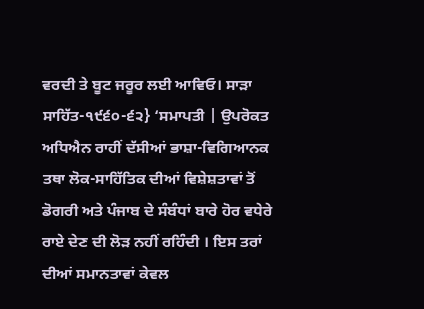ਵਰਦੀ ਤੇ ਬੂਟ ਜਰੂਰ ਲਈ ਆਵਿਓ। ਸਾੜਾ ਸਾਹਿੱਤ-੧੯੬੦-੬੨} ‘ਸਮਾਪਤੀ | ਉਪਰੋਕਤ ਅਧਿਐਨ ਰਾਹੀਂ ਦੱਸੀਆਂ ਭਾਸ਼ਾ-ਵਿਗਿਆਨਕ ਤਥਾ ਲੋਕ-ਸਾਹਿੱਤਿਕ ਦੀਆਂ ਵਿਸ਼ੇਸ਼ਤਾਵਾਂ ਤੋਂ ਡੋਗਰੀ ਅਤੇ ਪੰਜਾਬ ਦੇ ਸੰਬੰਧਾਂ ਬਾਰੇ ਹੋਰ ਵਧੇਰੇ ਰਾਏ ਦੇਣ ਦੀ ਲੋੜ ਨਹੀਂ ਰਹਿੰਦੀ । ਇਸ ਤਰਾਂ ਦੀਆਂ ਸਮਾਨਤਾਵਾਂ ਕੇਵਲ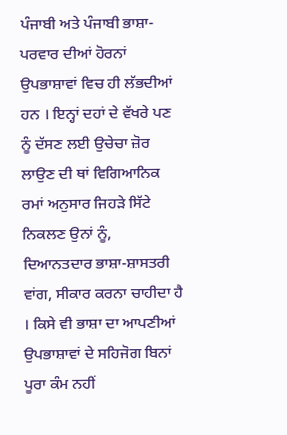ਪੰਜਾਬੀ ਅਤੇ ਪੰਜਾਬੀ ਭਾਸ਼ਾ-ਪਰਵਾਰ ਦੀਆਂ ਹੋਰਨਾਂ ਉਪਭਾਸ਼ਾਵਾਂ ਵਿਚ ਹੀ ਲੱਭਦੀਆਂ ਹਨ । ਇਨ੍ਹਾਂ ਦਹਾਂ ਦੇ ਵੱਖਰੇ ਪਣ ਨੂੰ ਦੱਸਣ ਲਈ ਉਚੇਚਾ ਜ਼ੋਰ ਲਾਉਣ ਦੀ ਥਾਂ ਵਿਗਿਆਨਿਕ ਰਮਾਂ ਅਨੁਸਾਰ ਜਿਹੜੇ ਸਿੱਟੇ ਨਿਕਲਣ ਉਨਾਂ ਨੂੰ, ਦਿਆਨਤਦਾਰ ਭਾਸ਼ਾ-ਸ਼ਾਸਤਰੀ ਵਾਂਗ, ਸੀਕਾਰ ਕਰਨਾ ਚਾਹੀਦਾ ਹੈ । ਕਿਸੇ ਵੀ ਭਾਸ਼ਾ ਦਾ ਆਪਣੀਆਂ ਉਪਭਾਸ਼ਾਵਾਂ ਦੇ ਸਹਿਜੋਗ ਬਿਨਾਂ ਪੂਰਾ ਕੰਮ ਨਹੀਂ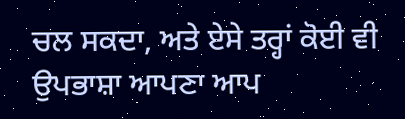ਚਲ ਸਕਦਾ, ਅਤੇ ਏਸੇ ਤਰ੍ਹਾਂ ਕੋਈ ਵੀ ਉਪਭਾਸ਼ਾ ਆਪਣਾ ਆਪ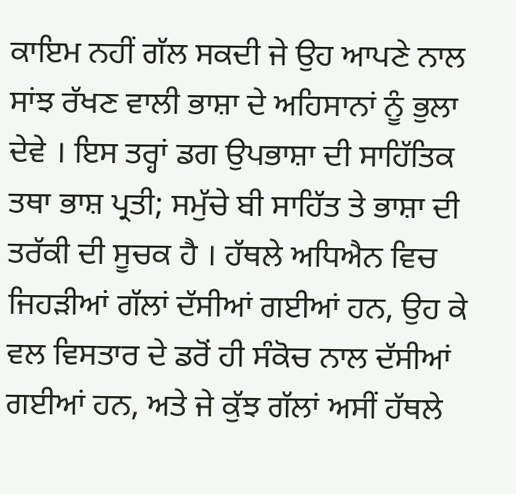ਕਾਇਮ ਨਹੀਂ ਗੱਲ ਸਕਦੀ ਜੇ ਉਹ ਆਪਣੇ ਨਾਲ ਸਾਂਝ ਰੱਖਣ ਵਾਲੀ ਭਾਸ਼ਾ ਦੇ ਅਹਿਸਾਨਾਂ ਨੂੰ ਭੁਲਾ ਦੇਵੇ । ਇਸ ਤਰ੍ਹਾਂ ਡਗ ਉਪਭਾਸ਼ਾ ਦੀ ਸਾਹਿੱਤਿਕ ਤਥਾ ਭਾਸ਼ ਪ੍ਰਤੀ; ਸਮੁੱਚੇ ਬੀ ਸਾਹਿੱਤ ਤੇ ਭਾਸ਼ਾ ਦੀ ਤਰੱਕੀ ਦੀ ਸੂਚਕ ਹੈ । ਹੱਥਲੇ ਅਧਿਐਨ ਵਿਚ ਜਿਹੜੀਆਂ ਗੱਲਾਂ ਦੱਸੀਆਂ ਗਈਆਂ ਹਨ, ਉਹ ਕੇ ਵਲ ਵਿਸਤਾਰ ਦੇ ਡਰੋਂ ਹੀ ਸੰਕੋਚ ਨਾਲ ਦੱਸੀਆਂ ਗਈਆਂ ਹਨ, ਅਤੇ ਜੇ ਕੁੱਝ ਗੱਲਾਂ ਅਸੀਂ ਹੱਥਲੇ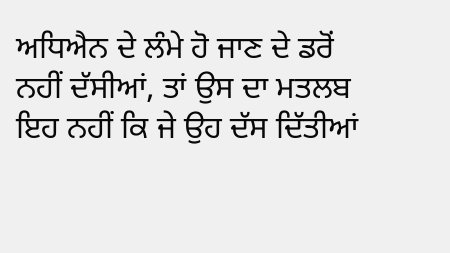ਅਧਿਐਨ ਦੇ ਲੰਮੇ ਹੋ ਜਾਣ ਦੇ ਡਰੋਂ ਨਹੀਂ ਦੱਸੀਆਂ, ਤਾਂ ਉਸ ਦਾ ਮਤਲਬ ਇਹ ਨਹੀਂ ਕਿ ਜੇ ਉਹ ਦੱਸ ਦਿੱਤੀਆਂ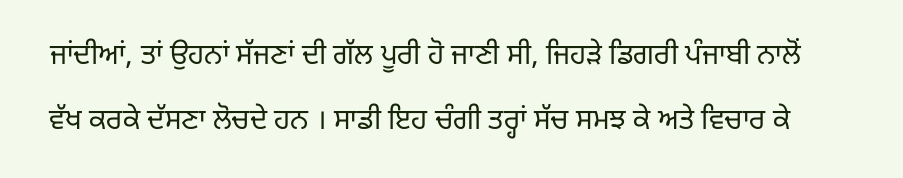ਜਾਂਦੀਆਂ, ਤਾਂ ਉਹਨਾਂ ਸੱਜਣਾਂ ਦੀ ਗੱਲ ਪੂਰੀ ਹੋ ਜਾਣੀ ਸੀ, ਜਿਹੜੇ ਡਿਗਰੀ ਪੰਜਾਬੀ ਨਾਲੋਂ ਵੱਖ ਕਰਕੇ ਦੱਸਣਾ ਲੋਚਦੇ ਹਨ । ਸਾਡੀ ਇਹ ਚੰਗੀ ਤਰ੍ਹਾਂ ਸੱਚ ਸਮਝ ਕੇ ਅਤੇ ਵਿਚਾਰ ਕੇ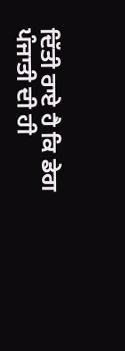ਦਿੱਤੀ ਰਾਏ ਹੈ ਕਿ ਡੇਗ ਪੰਜਾਤੀ ਦੀ ਹੀ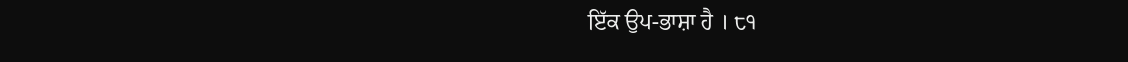ਇੱਕ ਉਪ-ਭਾਸ਼ਾ ਹੈ । ੮੧